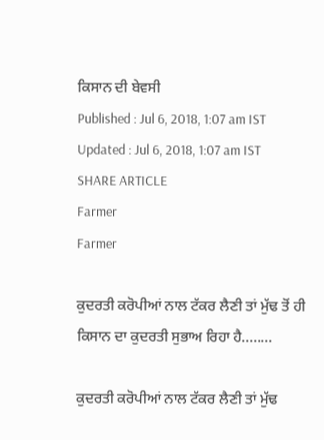ਕਿਸਾਨ ਦੀ ਬੇਵਸੀ
Published : Jul 6, 2018, 1:07 am IST
Updated : Jul 6, 2018, 1:07 am IST
SHARE ARTICLE
Farmer
Farmer

ਕੁਦਰਤੀ ਕਰੋਪੀਆਂ ਨਾਲ ਟੱਕਰ ਲੈਣੀ ਤਾਂ ਮੁੱਢ ਤੋਂ ਹੀ ਕਿਸਾਨ ਦਾ ਕੁਦਰਤੀ ਸੁਭਾਅ ਰਿਹਾ ਹੈ........

ਕੁਦਰਤੀ ਕਰੋਪੀਆਂ ਨਾਲ ਟੱਕਰ ਲੈਣੀ ਤਾਂ ਮੁੱਢ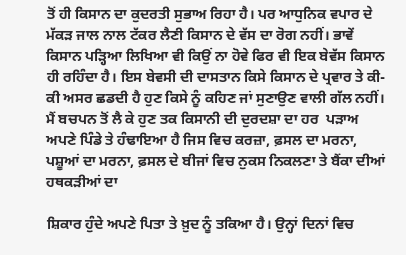ਤੋਂ ਹੀ ਕਿਸਾਨ ਦਾ ਕੁਦਰਤੀ ਸੁਭਾਅ ਰਿਹਾ ਹੈ। ਪਰ ਆਧੁਨਿਕ ਵਪਾਰ ਦੇ ਮੱਕੜ ਜਾਲ ਨਾਲ ਟੱਕਰ ਲੈਣੀ ਕਿਸਾਨ ਦੇ ਵੱਸ ਦਾ ਰੋਗ ਨਹੀਂ। ਭਾਵੇਂ ਕਿਸਾਨ ਪੜ੍ਹਿਆ ਲਿਖਿਆ ਵੀ ਕਿਉਂ ਨਾ ਹੋਵੇ ਫਿਰ ਵੀ ਇਕ ਬੇਵੱਸ ਕਿਸਾਨ ਹੀ ਰਹਿੰਦਾ ਹੈ। ਇਸ ਬੇਵਸੀ ਦੀ ਦਾਸਤਾਨ ਕਿਸੇ ਕਿਸਾਨ ਦੇ ਪ੍ਰਵਾਰ ਤੇ ਕੀ-ਕੀ ਅਸਰ ਛਡਦੀ ਹੈ ਹੁਣ ਕਿਸੇ ਨੂੰ ਕਹਿਣ ਜਾਂ ਸੁਣਾਉਣ ਵਾਲੀ ਗੱਲ ਨਹੀਂ। ਮੈਂ ਬਚਪਨ ਤੋਂ ਲੈ ਕੇ ਹੁਣ ਤਕ ਕਿਸਾਨੀ ਦੀ ਦੁਰਦਸ਼ਾ ਦਾ ਹਰ  ਪੜਾਅ ਅਪਣੇ ਪਿੰਡੇ ਤੇ ਹੰਢਾਇਆ ਹੈ ਜਿਸ ਵਿਚ ਕਰਜ਼ਾ, ਫ਼ਸਲ ਦਾ ਮਰਨਾ, ਪਸ਼ੂਆਂ ਦਾ ਮਰਨਾ, ਫ਼ਸਲ ਦੇ ਬੀਜਾਂ ਵਿਚ ਨੁਕਸ ਨਿਕਲਣਾ ਤੇ ਬੈਂਕਾ ਦੀਆਂ ਹਥਕੜੀਆਂ ਦਾ

ਸ਼ਿਕਾਰ ਹੁੰਦੇ ਅਪਣੇ ਪਿਤਾ ਤੇ ਖ਼ੁਦ ਨੂੰ ਤਕਿਆ ਹੈ। ਉਨ੍ਹਾਂ ਦਿਨਾਂ ਵਿਚ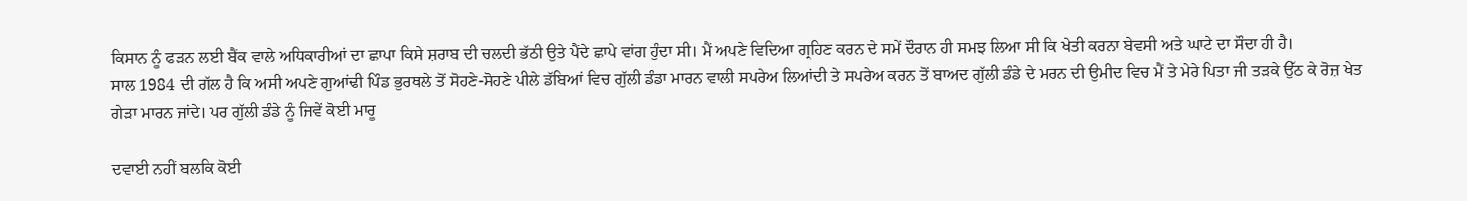ਕਿਸਾਨ ਨੂੰ ਫੜਨ ਲਈ ਬੈਂਕ ਵਾਲੇ ਅਧਿਕਾਰੀਆਂ ਦਾ ਛਾਪਾ ਕਿਸੇ ਸ਼ਰਾਬ ਦੀ ਚਲਦੀ ਭੱਠੀ ਉਤੇ ਪੈਂਦੇ ਛਾਪੇ ਵਾਂਗ ਹੁੰਦਾ ਸੀ। ਮੈਂ ਅਪਣੇ ਵਿਦਿਆ ਗ੍ਰਹਿਣ ਕਰਨ ਦੇ ਸਮੇਂ ਦੌਰਾਨ ਹੀ ਸਮਝ ਲਿਆ ਸੀ ਕਿ ਖੇਤੀ ਕਰਨਾ ਬੇਵਸੀ ਅਤੇ ਘਾਟੇ ਦਾ ਸੌਦਾ ਹੀ ਹੈ।
ਸਾਲ 1984 ਦੀ ਗੱਲ ਹੈ ਕਿ ਅਸੀ ਅਪਣੇ ਗੁਆਂਢੀ ਪਿੰਡ ਭੁਰਥਲੇ ਤੋਂ ਸੋਹਣੇ-ਸੋਹਣੇ ਪੀਲੇ ਡੱਬਿਆਂ ਵਿਚ ਗੁੱਲੀ ਡੰਡਾ ਮਾਰਨ ਵਾਲੀ ਸਪਰੇਅ ਲਿਆਂਦੀ ਤੇ ਸਪਰੇਅ ਕਰਨ ਤੋਂ ਬਾਅਦ ਗੁੱਲੀ ਡੰਡੇ ਦੇ ਮਰਨ ਦੀ ਉਮੀਦ ਵਿਚ ਮੈਂ ਤੇ ਮੇਰੇ ਪਿਤਾ ਜੀ ਤੜਕੇ ਉੱਠ ਕੇ ਰੋਜ਼ ਖੇਤ ਗੇੜਾ ਮਾਰਨ ਜਾਂਦੇ। ਪਰ ਗੁੱਲੀ ਡੰਡੇ ਨੂੰ ਜਿਵੇਂ ਕੋਈ ਮਾਰੂ

ਦਵਾਈ ਨਹੀਂ ਬਲਕਿ ਕੋਈ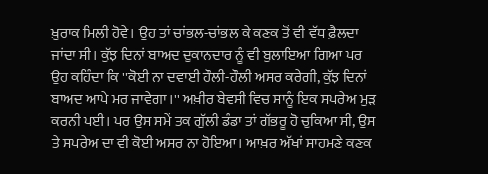ਖ਼ੁਰਾਕ ਮਿਲੀ ਹੋਵੇ। ਉਹ ਤਾਂ ਚਾਂਭਲ-ਚਾਂਭਲ ਕੇ ਕਣਕ ਤੋਂ ਵੀ ਵੱਧ ਫ਼ੈਲਦਾ ਜਾਂਦਾ ਸੀ। ਕੁੱਝ ਦਿਨਾਂ ਬਾਅਦ ਦੁਕਾਨਦਾਰ ਨੂੰ ਵੀ ਬੁਲਾਇਆ ਗਿਆ ਪਰ ਉਹ ਕਹਿੰਦਾ ਕਿ ''ਕੋਈ ਨਾ ਦਵਾਈ ਹੌਲੀ-ਹੌਲੀ ਅਸਰ ਕਰੇਗੀ, ਕੁੱਝ ਦਿਨਾਂ ਬਾਅਦ ਆਪੇ ਮਰ ਜਾਵੇਗਾ।'' ਅਖ਼ੀਰ ਬੇਵਸੀ ਵਿਚ ਸਾਨੂੰ ਇਕ ਸਪਰੇਅ ਮੁੜ ਕਰਨੀ ਪਈ। ਪਰ ਉਸ ਸਮੇਂ ਤਕ ਗੁੱਲੀ ਡੰਡਾ ਤਾਂ ਗੱਭਰੂ ਹੋ ਚੁਕਿਆ ਸੀ, ਉਸ ਤੇ ਸਪਰੇਅ ਦਾ ਵੀ ਕੋਈ ਅਸਰ ਨਾ ਹੋਇਆ। ਆਖ਼ਰ ਅੱਖਾਂ ਸਾਹਮਣੇ ਕਣਕ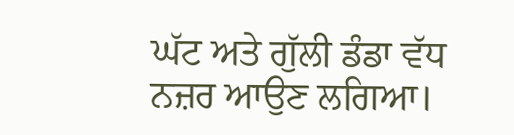ਘੱਟ ਅਤੇ ਗੁੱਲੀ ਡੰਡਾ ਵੱਧ ਨਜ਼ਰ ਆਉਣ ਲਗਿਆ।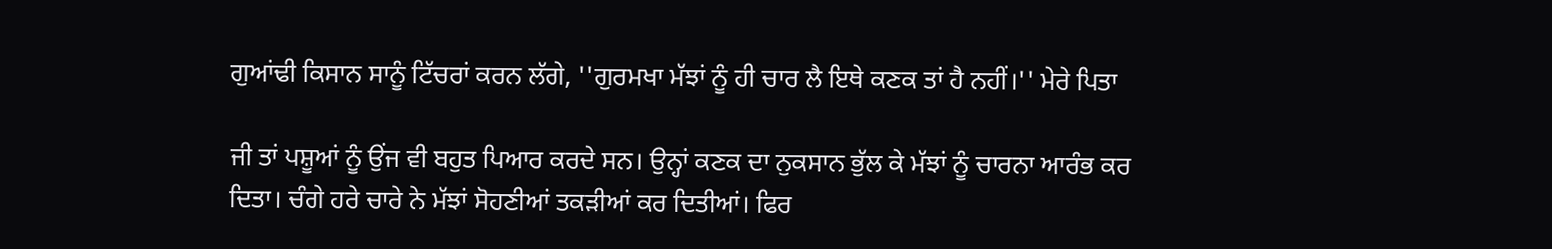ਗੁਆਂਢੀ ਕਿਸਾਨ ਸਾਨੂੰ ਟਿੱਚਰਾਂ ਕਰਨ ਲੱਗੇ, ''ਗੁਰਮਖਾ ਮੱਝਾਂ ਨੂੰ ਹੀ ਚਾਰ ਲੈ ਇਥੇ ਕਣਕ ਤਾਂ ਹੈ ਨਹੀਂ।'' ਮੇਰੇ ਪਿਤਾ

ਜੀ ਤਾਂ ਪਸ਼ੂਆਂ ਨੂੰ ਉਂਜ ਵੀ ਬਹੁਤ ਪਿਆਰ ਕਰਦੇ ਸਨ। ਉਨ੍ਹਾਂ ਕਣਕ ਦਾ ਨੁਕਸਾਨ ਭੁੱਲ ਕੇ ਮੱਝਾਂ ਨੂੰ ਚਾਰਨਾ ਆਰੰਭ ਕਰ ਦਿਤਾ। ਚੰਗੇ ਹਰੇ ਚਾਰੇ ਨੇ ਮੱਝਾਂ ਸੋਹਣੀਆਂ ਤਕੜੀਆਂ ਕਰ ਦਿਤੀਆਂ। ਫਿਰ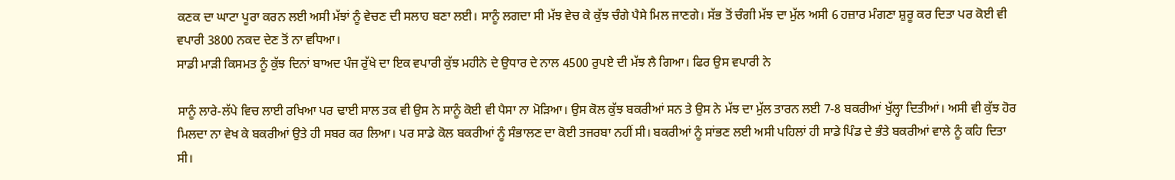ਕਣਕ ਦਾ ਘਾਟਾ ਪੂਰਾ ਕਰਨ ਲਈ ਅਸੀ ਮੱਝਾਂ ਨੂੰ ਵੇਚਣ ਦੀ ਸਲਾਹ ਬਣਾ ਲਈ। ਸਾਨੂੰ ਲਗਦਾ ਸੀ ਮੱਝ ਵੇਚ ਕੇ ਕੁੱਝ ਚੰਗੇ ਪੈਸੇ ਮਿਲ ਜਾਣਗੇ। ਸੱਭ ਤੋਂ ਚੰਗੀ ਮੱਝ ਦਾ ਮੁੱਲ ਅਸੀ 6 ਹਜ਼ਾਰ ਮੰਗਣਾ ਸ਼ੁਰੂ ਕਰ ਦਿਤਾ ਪਰ ਕੋਈ ਵੀ ਵਪਾਰੀ 3800 ਨਕਦ ਦੇਣ ਤੋਂ ਨਾ ਵਧਿਆ।
ਸਾਡੀ ਮਾੜੀ ਕਿਸਮਤ ਨੂੰ ਕੁੱਝ ਦਿਨਾਂ ਬਾਅਦ ਪੰਜ ਰੁੱਖੇ ਦਾ ਇਕ ਵਪਾਰੀ ਕੁੱਝ ਮਹੀਨੇ ਦੇ ਉਧਾਰ ਦੇ ਨਾਲ 4500 ਰੁਪਏ ਦੀ ਮੱਝ ਲੈ ਗਿਆ। ਫਿਰ ਉਸ ਵਪਾਰੀ ਨੇ

ਸਾਨੂੰ ਲਾਰੇ-ਲੱਪੇ ਵਿਚ ਲਾਈ ਰਖਿਆ ਪਰ ਢਾਈ ਸਾਲ ਤਕ ਵੀ ਉਸ ਨੇ ਸਾਨੂੰ ਕੋਈ ਵੀ ਪੈਸਾ ਨਾ ਮੋੜਿਆ। ਉਸ ਕੋਲ ਕੁੱਝ ਬਕਰੀਆਂ ਸਨ ਤੇ ਉਸ ਨੇ ਮੱਝ ਦਾ ਮੁੱਲ ਤਾਰਨ ਲਈ 7-8 ਬਕਰੀਆਂ ਖੁੱਲ੍ਹਾ ਦਿਤੀਆਂ। ਅਸੀ ਵੀ ਕੁੱਝ ਹੋਰ ਮਿਲਦਾ ਨਾ ਵੇਖ ਕੇ ਬਕਰੀਆਂ ਉਤੇ ਹੀ ਸਬਰ ਕਰ ਲਿਆ। ਪਰ ਸਾਡੇ ਕੋਲ ਬਕਰੀਆਂ ਨੂੰ ਸੰਭਾਲਣ ਦਾ ਕੋਈ ਤਜਰਬਾ ਨਹੀਂ ਸੀ। ਬਕਰੀਆਂ ਨੂੰ ਸਾਂਭਣ ਲਈ ਅਸੀ ਪਹਿਲਾਂ ਹੀ ਸਾਡੇ ਪਿੰਡ ਦੇ ਭੰਤੇ ਬਕਰੀਆਂ ਵਾਲੇ ਨੂੰ ਕਹਿ ਦਿਤਾ ਸੀ।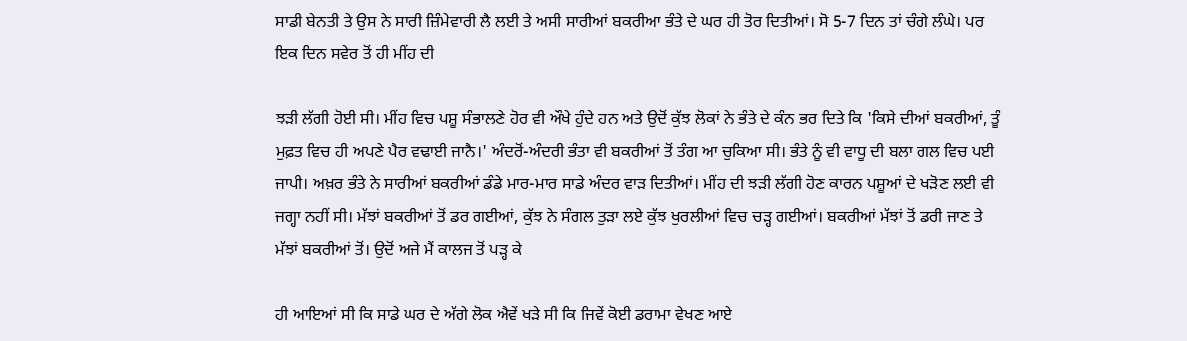ਸਾਡੀ ਬੇਨਤੀ ਤੇ ਉਸ ਨੇ ਸਾਰੀ ਜ਼ਿੰਮੇਵਾਰੀ ਲੈ ਲਈ ਤੇ ਅਸੀ ਸਾਰੀਆਂ ਬਕਰੀਆ ਭੰਤੇ ਦੇ ਘਰ ਹੀ ਤੋਰ ਦਿਤੀਆਂ। ਸੋ 5-7 ਦਿਨ ਤਾਂ ਚੰਗੇ ਲੰਘੇ। ਪਰ ਇਕ ਦਿਨ ਸਵੇਰ ਤੋਂ ਹੀ ਮੀਂਹ ਦੀ

ਝੜੀ ਲੱਗੀ ਹੋਈ ਸੀ। ਮੀਂਹ ਵਿਚ ਪਸ਼ੂ ਸੰਭਾਲਣੇ ਹੋਰ ਵੀ ਔਖੇ ਹੁੰਦੇ ਹਨ ਅਤੇ ਉਦੋਂ ਕੁੱਝ ਲੋਕਾਂ ਨੇ ਭੰਤੇ ਦੇ ਕੰਨ ਭਰ ਦਿਤੇ ਕਿ 'ਕਿਸੇ ਦੀਆਂ ਬਕਰੀਆਂ, ਤੂੰ ਮੁਫ਼ਤ ਵਿਚ ਹੀ ਅਪਣੇ ਪੈਰ ਵਢਾਈ ਜਾਨੈ।' ਅੰਦਰੋਂ-ਅੰਦਰੀ ਭੰਤਾ ਵੀ ਬਕਰੀਆਂ ਤੋਂ ਤੰਗ ਆ ਚੁਕਿਆ ਸੀ। ਭੰਤੇ ਨੂੰ ਵੀ ਵਾਧੂ ਦੀ ਬਲਾ ਗਲ ਵਿਚ ਪਈ ਜਾਪੀ। ਅਖ਼ਰ ਭੰਤੇ ਨੇ ਸਾਰੀਆਂ ਬਕਰੀਆਂ ਡੰਡੇ ਮਾਰ-ਮਾਰ ਸਾਡੇ ਅੰਦਰ ਵਾੜ ਦਿਤੀਆਂ। ਮੀਂਹ ਦੀ ਝੜੀ ਲੱਗੀ ਹੋਣ ਕਾਰਨ ਪਸ਼ੂਆਂ ਦੇ ਖੜੋਣ ਲਈ ਵੀ ਜਗ੍ਹਾ ਨਹੀਂ ਸੀ। ਮੱਝਾਂ ਬਕਰੀਆਂ ਤੋਂ ਡਰ ਗਈਆਂ, ਕੁੱਝ ਨੇ ਸੰਗਲ ਤੁੜਾ ਲਏ ਕੁੱਝ ਖੁਰਲੀਆਂ ਵਿਚ ਚੜ੍ਹ ਗਈਆਂ। ਬਕਰੀਆਂ ਮੱਝਾਂ ਤੋਂ ਡਰੀ ਜਾਣ ਤੇ ਮੱਝਾਂ ਬਕਰੀਆਂ ਤੋਂ। ਉਦੋਂ ਅਜੇ ਮੈਂ ਕਾਲਜ ਤੋਂ ਪੜ੍ਹ ਕੇ

ਹੀ ਆਇਆਂ ਸੀ ਕਿ ਸਾਡੇ ਘਰ ਦੇ ਅੱਗੇ ਲੋਕ ਐਵੇਂ ਖੜੇ ਸੀ ਕਿ ਜਿਵੇਂ ਕੋਈ ਡਰਾਮਾ ਵੇਖਣ ਆਏ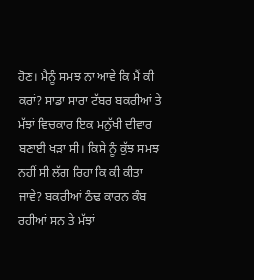ਹੋਣ। ਮੈਨੂੰ ਸਮਝ ਨਾ ਆਵੇ ਕਿ ਮੈਂ ਕੀ ਕਰਾਂ? ਸਾਡਾ ਸਾਰਾ ਟੱਬਰ ਬਕਰੀਆਂ ਤੇ ਮੱਝਾਂ ਵਿਚਕਾਰ ਇਕ ਮਨੁੱਖੀ ਦੀਵਾਰ ਬਣਾਈ ਖੜਾ ਸੀ। ਕਿਸੇ ਨੂੰ ਕੁੱਝ ਸਮਝ ਨਹੀਂ ਸੀ ਲੱਗ ਰਿਹਾ ਕਿ ਕੀ ਕੀਤਾ ਜਾਵੇ? ਬਕਰੀਆਂ ਠੰਢ ਕਾਰਨ ਕੰਬ ਰਹੀਆਂ ਸਨ ਤੇ ਮੱਝਾਂ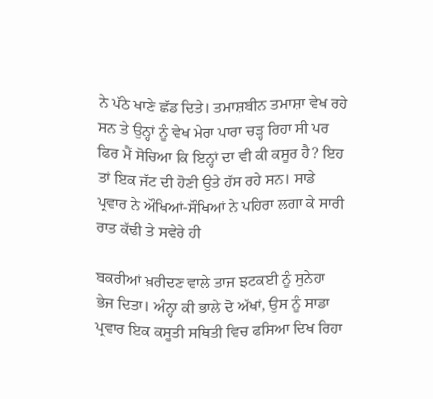ਨੇ ਪੱਠੇ ਖਾਣੇ ਛੱਡ ਦਿਤੇ। ਤਮਾਸ਼ਬੀਨ ਤਮਾਸ਼ਾ ਵੇਖ ਰਹੇ ਸਨ ਤੇ ਉਨ੍ਹਾਂ ਨੂੰ ਵੇਖ ਮੇਰਾ ਪਾਰਾ ਚੜ੍ਹ ਰਿਹਾ ਸੀ ਪਰ ਫਿਰ ਮੈਂ ਸੋਚਿਆ ਕਿ ਇਨ੍ਹਾਂ ਦਾ ਵੀ ਕੀ ਕਸੂਰ ਹੈ? ਇਹ ਤਾਂ ਇਕ ਜੱਟ ਦੀ ਹੋਣੀ ਉਤੇ ਹੱਸ ਰਹੇ ਸਨ। ਸਾਡੇ ਪ੍ਰਵਾਰ ਨੇ ਔਖਿਆਂ-ਸੌਖਿਆਂ ਨੇ ਪਹਿਰਾ ਲਗਾ ਕੇ ਸਾਰੀ ਰਾਤ ਕੱਢੀ ਤੇ ਸਵੇਰੇ ਹੀ

ਬਕਰੀਆਂ ਖ਼ਰੀਦਣ ਵਾਲੇ ਤਾਜ ਝਟਕਈ ਨੂੰ ਸੁਨੇਹਾ ਭੇਜ ਦਿਤਾ। ਅੰਨ੍ਹਾ ਕੀ ਭਾਲੇ ਦੋ ਅੱਖਾਂ, ਉਸ ਨੂੰ ਸਾਡਾ ਪ੍ਰਵਾਰ ਇਕ ਕਸੂਤੀ ਸਥਿਤੀ ਵਿਚ ਫਸਿਆ ਦਿਖ ਰਿਹਾ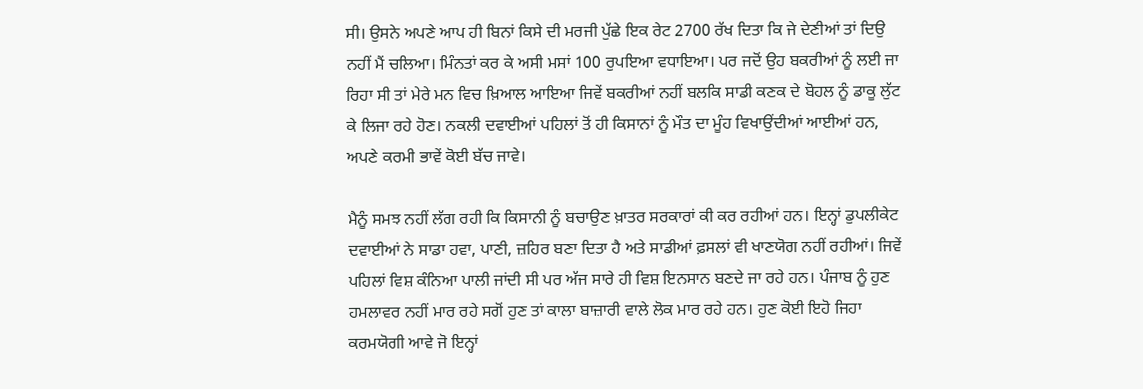ਸੀ। ਉਸਨੇ ਅਪਣੇ ਆਪ ਹੀ ਬਿਨਾਂ ਕਿਸੇ ਦੀ ਮਰਜੀ ਪੁੱਛੇ ਇਕ ਰੇਟ 2700 ਰੱਖ ਦਿਤਾ ਕਿ ਜੇ ਦੇਣੀਆਂ ਤਾਂ ਦਿਉ ਨਹੀਂ ਮੈਂ ਚਲਿਆ। ਮਿੰਨਤਾਂ ਕਰ ਕੇ ਅਸੀ ਮਸਾਂ 100 ਰੁਪਇਆ ਵਧਾਇਆ। ਪਰ ਜਦੋਂ ਉਹ ਬਕਰੀਆਂ ਨੂੰ ਲਈ ਜਾ ਰਿਹਾ ਸੀ ਤਾਂ ਮੇਰੇ ਮਨ ਵਿਚ ਖ਼ਿਆਲ ਆਇਆ ਜਿਵੇਂ ਬਕਰੀਆਂ ਨਹੀਂ ਬਲਕਿ ਸਾਡੀ ਕਣਕ ਦੇ ਬੋਹਲ ਨੂੰ ਡਾਕੂ ਲੁੱਟ ਕੇ ਲਿਜਾ ਰਹੇ ਹੋਣ। ਨਕਲੀ ਦਵਾਈਆਂ ਪਹਿਲਾਂ ਤੋਂ ਹੀ ਕਿਸਾਨਾਂ ਨੂੰ ਮੌਤ ਦਾ ਮੂੰਹ ਵਿਖਾਉਂਦੀਆਂ ਆਈਆਂ ਹਨ, ਅਪਣੇ ਕਰਮੀ ਭਾਵੇਂ ਕੋਈ ਬੱਚ ਜਾਵੇ।

ਮੈਨੂੰ ਸਮਝ ਨਹੀਂ ਲੱਗ ਰਹੀ ਕਿ ਕਿਸਾਨੀ ਨੂੰ ਬਚਾਉਣ ਖ਼ਾਤਰ ਸਰਕਾਰਾਂ ਕੀ ਕਰ ਰਹੀਆਂ ਹਨ। ਇਨ੍ਹਾਂ ਡੁਪਲੀਕੇਟ ਦਵਾਈਆਂ ਨੇ ਸਾਡਾ ਹਵਾ, ਪਾਣੀ, ਜ਼ਹਿਰ ਬਣਾ ਦਿਤਾ ਹੈ ਅਤੇ ਸਾਡੀਆਂ ਫ਼ਸਲਾਂ ਵੀ ਖਾਣਯੋਗ ਨਹੀਂ ਰਹੀਆਂ। ਜਿਵੇਂ ਪਹਿਲਾਂ ਵਿਸ਼ ਕੰਨਿਆ ਪਾਲੀ ਜਾਂਦੀ ਸੀ ਪਰ ਅੱਜ ਸਾਰੇ ਹੀ ਵਿਸ਼ ਇਨਸਾਨ ਬਣਦੇ ਜਾ ਰਹੇ ਹਨ। ਪੰਜਾਬ ਨੂੰ ਹੁਣ ਹਮਲਾਵਰ ਨਹੀਂ ਮਾਰ ਰਹੇ ਸਗੋਂ ਹੁਣ ਤਾਂ ਕਾਲਾ ਬਾਜ਼ਾਰੀ ਵਾਲੇ ਲੋਕ ਮਾਰ ਰਹੇ ਹਨ। ਹੁਣ ਕੋਈ ਇਹੋ ਜਿਹਾ ਕਰਮਯੋਗੀ ਆਵੇ ਜੋ ਇਨ੍ਹਾਂ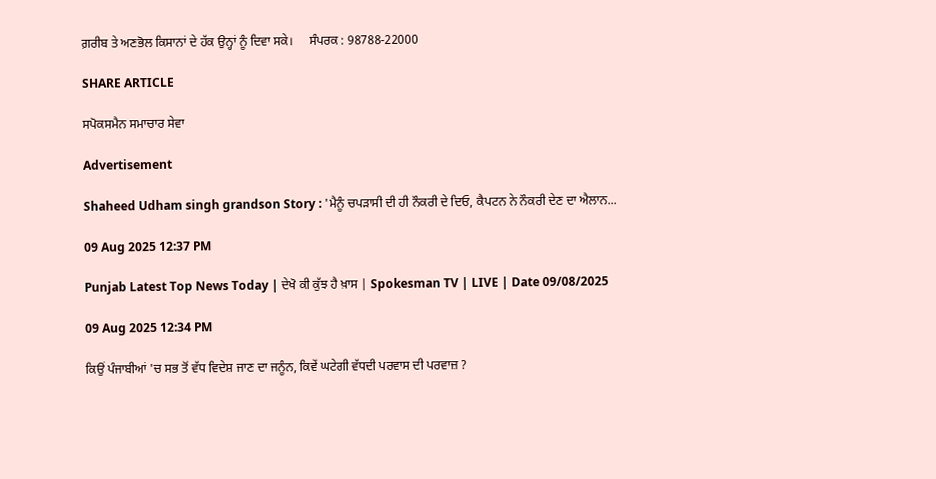ਗ਼ਰੀਬ ਤੇ ਅਣਭੋਲ ਕਿਸਾਨਾਂ ਦੇ ਹੱਕ ਉਨ੍ਹਾਂ ਨੂੰ ਦਿਵਾ ਸਕੇ।     ਸੰਪਰਕ : 98788-22000

SHARE ARTICLE

ਸਪੋਕਸਮੈਨ ਸਮਾਚਾਰ ਸੇਵਾ

Advertisement

Shaheed Udham singh grandson Story : 'ਮੈਨੂੰ ਚਪੜਾਸੀ ਦੀ ਹੀ ਨੌਕਰੀ ਦੇ ਦਿਓ, ਕੈਪਟਨ ਨੇ ਨੌਕਰੀ ਦੇਣ ਦਾ ਐਲਾਨ...

09 Aug 2025 12:37 PM

Punjab Latest Top News Today | ਦੇਖੋ ਕੀ ਕੁੱਝ ਹੈ ਖ਼ਾਸ | Spokesman TV | LIVE | Date 09/08/2025

09 Aug 2025 12:34 PM

ਕਿਉਂ ਪੰਜਾਬੀਆਂ 'ਚ ਸਭ ਤੋਂ ਵੱਧ ਵਿਦੇਸ਼ ਜਾਣ ਦਾ ਜਨੂੰਨ, ਕਿਵੇਂ ਘਟੇਗੀ ਵੱਧਦੀ ਪਰਵਾਸ ਦੀ ਪਰਵਾਜ਼ ?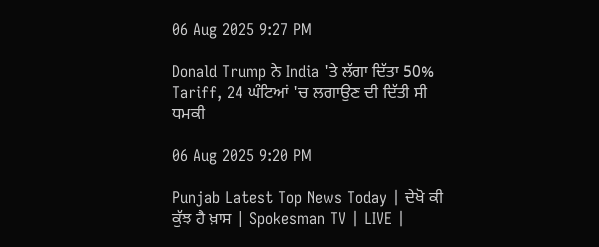06 Aug 2025 9:27 PM

Donald Trump ਨੇ India 'ਤੇ ਲੱਗਾ ਦਿੱਤਾ 50% Tariff, 24 ਘੰਟਿਆਂ 'ਚ ਲਗਾਉਣ ਦੀ ਦਿੱਤੀ ਸੀ ਧਮਕੀ

06 Aug 2025 9:20 PM

Punjab Latest Top News Today | ਦੇਖੋ ਕੀ ਕੁੱਝ ਹੈ ਖ਼ਾਸ | Spokesman TV | LIVE |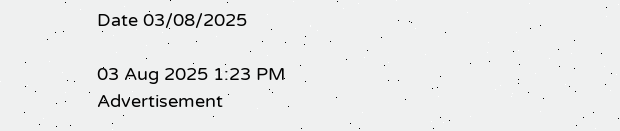Date 03/08/2025

03 Aug 2025 1:23 PM
Advertisement